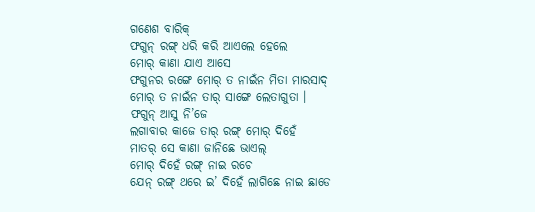ଗଣେଶ ବାରିକ୍
ଫଗୁନ୍ ରଙ୍ଗ୍ ଧରି କରି ଆଏଲେ ହେଲେ
ମୋର୍ କାଣା ଯାଏ ଆସେ
ଫଗୁନର ରଙ୍ଗେ ମୋର୍ ତ ନାଇଁନ ମିତା ମାରସାଦ୍
ମୋର୍ ତ ନାଇଁନ ତାର୍ ସାଙ୍ଗେ ଲେତାଗୁତା ।
ଫଗୁନ୍ ଆସୁ ନି’ଜେ
ଲଗାବାର କାଜେ ତାର୍ ରଙ୍ଗ୍ ମୋର୍ ଦିହେଁ
ମାତର୍ ସେ କାଣା ଜାନିଛେ ଭାଏଲ୍
ମୋର୍ ଦିହେଁ ରଙ୍ଗ୍ ନାଇ ରଚେ
ଯେନ୍ ରଙ୍ଗ୍ ଥରେ ଇ’ ଦିହେଁ ଲାଗିଛେ ନାଇ ଛାଡେ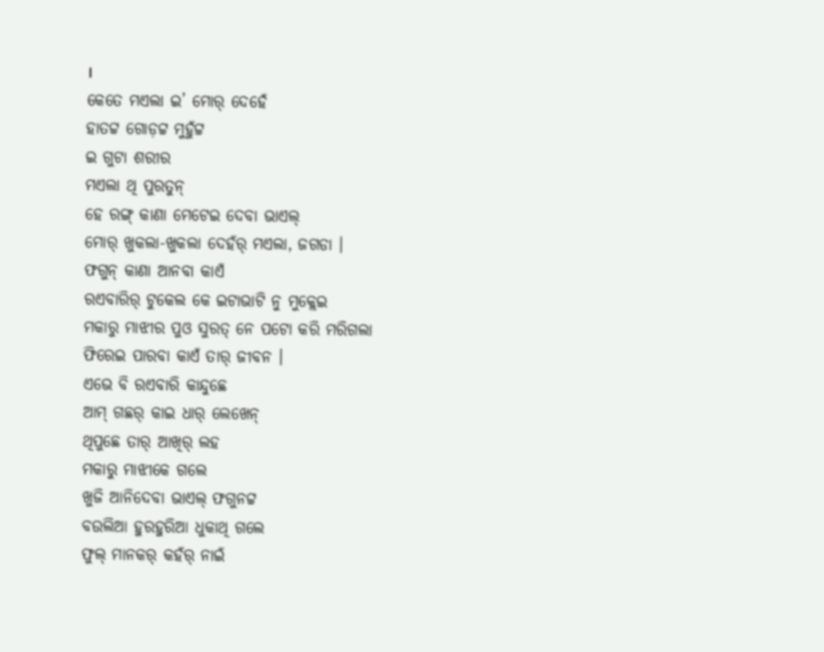।
କେତେ ମଏଲା ଇ’ ମୋର୍ ଦେହେଁ
ହାତଟ୍ଟ ଗୋଡ଼ଟ୍ଟ ମୁହୁଁଟ୍ଟ
ଇ ଗୁଟା ଶରୀର
ମଏଲା ଥି ପୁରତୁନ୍
ହେ ରଙ୍ଗ୍ କାଣା ମେଟେଇ ଦେବା ଭାଏଲ୍
ମୋର୍ ଖୁକଲା-ଖୁକଲା ଦେହଁର୍ ମଏଲା, ଜଗଡା ।
ଫଗୁନ୍ କାଣା ଆନବା କାଏଁ
ରଏବାରିର୍ ଟୁକେଲ କେ ଇଟାଭାଟି ନୁ ମୁକ୍ଲେଇ
ମକାରୁ ମାଝୀର ପୁଓ ସୁରତ୍ ନେ ପଟୋ କରି ମରିଗଲା
ଫିରେଇ ପାରବା କାଏଁ ତାର୍ ଜୀବନ ।
ଏଭେ ବି ରଏବାରି କାନ୍ଦୁଛେ
ଆମ୍ ଗଛର୍ କାଇ ଧାର୍ ଲେଖେନ୍
ଥିପୁଛେ ତାର୍ ଆଖିର୍ ଲହ
ମକାରୁ ମାଝୀକେ ଗଲେ
ଖୁଜି ଆନିଦେବା ଭାଏଲ୍ ଫଗୁନଟ୍ଟ
ବଉଲିଆ ହୁରହୁରିଆ ଧୁକାଥି ଗଲେ
ଫୁଲ୍ ମାନକର୍ କହଁର୍ ନାଇଁ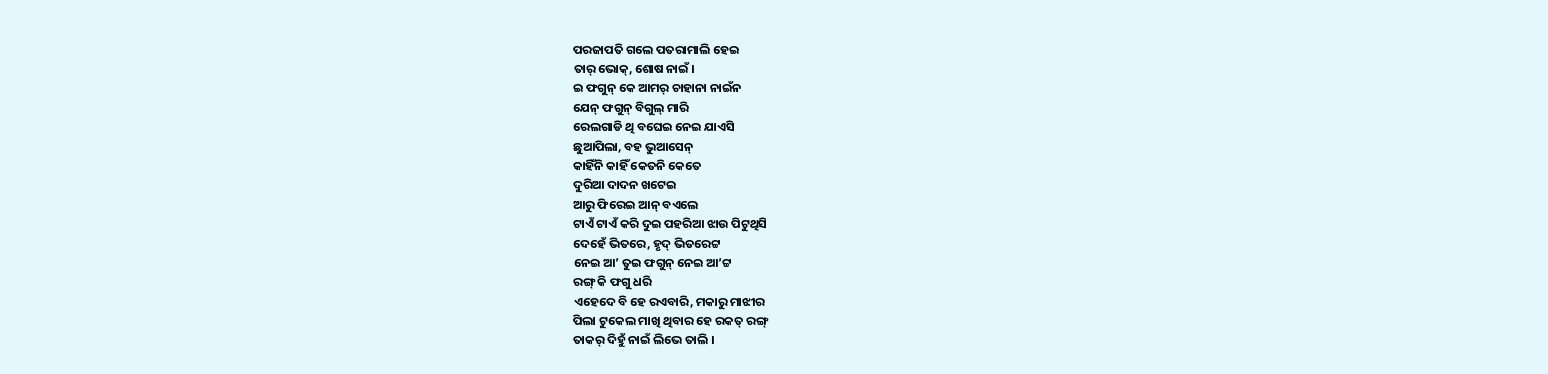ପରଜାପତି ଗଲେ ପତରାମାଲି ହେଇ
ତାର୍ ଭୋକ୍, ଶୋଷ ନାଇଁ ।
ଇ ଫଗୁନ୍ କେ ଆମର୍ ଚାହାନା ନାଇଁନ
ଯେନ୍ ଫଗୁନ୍ ବିଗୁଲ୍ ମାରି
ରେଲଗାଡି ଥି ବଘେଇ ନେଇ ଯାଏସି
ଛୁଆପିଲା, ବହ ଭୁଆସେନ୍
କାହିଁନି କାହିଁ କେତନି କେତେ
ଦୁରିଆ ଦାଦନ ଖଟେଇ
ଆରୁ ଫିରେଇ ଆନ୍ ବଏଲେ
ଟାଏଁ ଟାଏଁ କରି ଦୁଇ ପହରିଆ ଝାଉ ପିଟୁଥିସି
ଦେହେଁ ଭିତରେ, ହୃଦ୍ ଭିତରେଟ୍ଟ
ନେଇ ଆ’ ତୁଇ ଫଗୁନ୍ ନେଇ ଆ’ଟ୍ଟ
ରଙ୍ଗ୍ କି ଫଗୁ ଧରି
ଏହେଦେ ବି ହେ ରଏବାରି, ମକାରୁ ମାଝୀର
ପିଲା ଟୁକେଲ ମାଖି ଥିବାର ହେ ରକତ୍ ରଙ୍ଗ୍
ତାକର୍ ଦିହୁଁ ନାଇଁ ଲିଭେ ତାଲି ।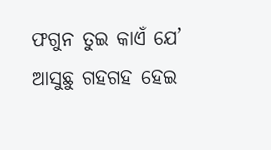ଫଗୁନ ତୁଇ କାଏଁ ଯେ’ ଆସୁଛୁ ଗହଗହ ହେଇ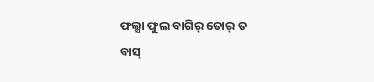ଫଲ୍ସା ଫୁଲ ବାଗିର୍ ତୋର୍ ତ
ବାସ୍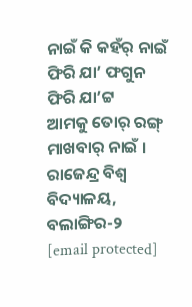ନାଇଁ କି କହଁର୍ ନାଇଁ
ଫିରି ଯା’ ଫଗୁନ ଫିରି ଯା’ଟ୍ଟ
ଆମକୁ ତୋର୍ ରଙ୍ଗ୍ ମାଖବାର୍ ନାଇଁ ।
ରାଜେନ୍ଦ୍ର ବିଶ୍ୱ ବିଦ୍ୟାଳୟ, ବଲାଙ୍ଗିର-୨
[email protected]